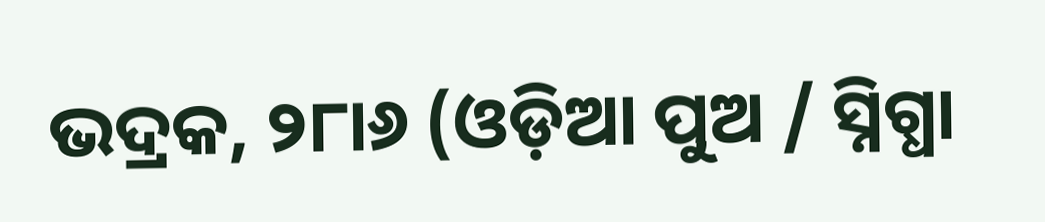ଭଦ୍ରକ, ୨୮ା୬ (ଓଡ଼ିଆ ପୁଅ / ସ୍ନିଗ୍ଧା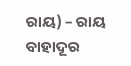ରାୟ) – ରାୟ ବାହାଦୂର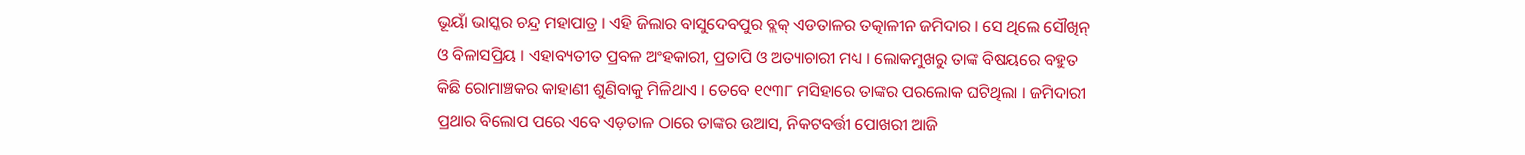ଭୂୟାଁ ଭାସ୍କର ଚନ୍ଦ୍ର ମହାପାତ୍ର । ଏହି ଜିଲାର ବାସୁଦେବପୁର ବ୍ଲକ୍ ଏଡତାଳର ତତ୍କାଳୀନ ଜମିଦାର । ସେ ଥିଲେ ସୌଖିନ୍ ଓ ବିଳାସପ୍ରିୟ । ଏହାବ୍ୟତୀତ ପ୍ରବଳ ଅଂହକାରୀ, ପ୍ରତାପି ଓ ଅତ୍ୟାଚାରୀ ମଧ୍ୟ । ଲୋକମୁଖରୁ ତାଙ୍କ ବିଷୟରେ ବହୁତ କିଛି ରୋମାଞ୍ଚକର କାହାଣୀ ଶୁଣିବାକୁ ମିଳିଥାଏ । ତେବେ ୧୯୩୮ ମସିହାରେ ତାଙ୍କର ପରଲୋକ ଘଟିଥିଲା । ଜମିଦାରୀ ପ୍ରଥାର ବିଲୋପ ପରେ ଏବେ ଏଡ଼ତାଳ ଠାରେ ତାଙ୍କର ଉଆସ, ନିକଟବର୍ତ୍ତୀ ପୋଖରୀ ଆଜି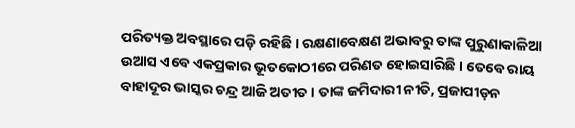ପରିତ୍ୟକ୍ତ ଅବସ୍ଥାରେ ପଡ଼ି ରହିଛି । ରକ୍ଷଣାବେକ୍ଷଣ ଅଭାବରୁ ତାଙ୍କ ପୁରୁଣାକାଳିଆ ଉଆସ ଏବେ ଏକପ୍ରକାର ଭୂତକୋଠୀରେ ପରିଣତ ହୋଇସାରିଛି । ତେବେ ରାୟ ବାହାଦୂର ଭାସ୍କର ଚନ୍ଦ୍ର ଆଜି ଅତୀତ । ତାଙ୍କ ଜମିଦାରୀ ନୀତି, ପ୍ରଜାପୀଡ଼ନ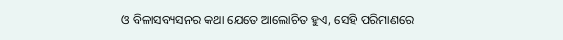ଓ ବିଳାସବ୍ୟସନର କଥା ଯେତେ ଆଲୋଚିତ ହୁଏ, ସେହି ପରିମାଣରେ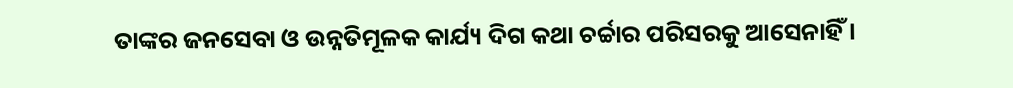ତାଙ୍କର ଜନସେବା ଓ ଉନ୍ନତିମୂଳକ କାର୍ଯ୍ୟ ଦିଗ କଥା ଚର୍ଚ୍ଚାର ପରିସରକୁ ଆସେନାହିଁ ।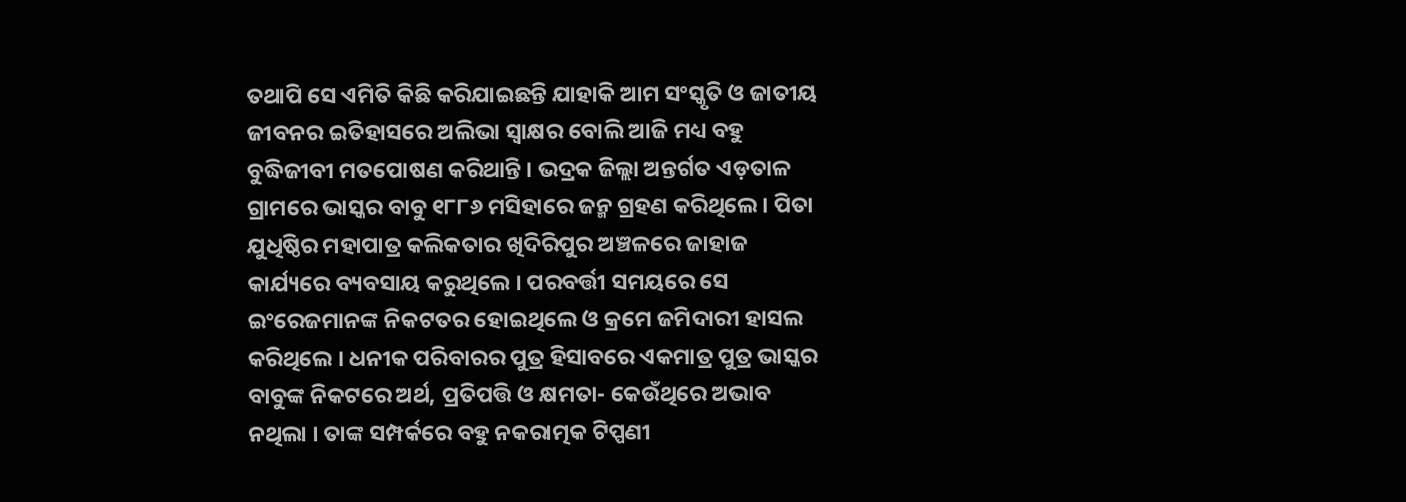ତଥାପି ସେ ଏମିତି କିଛି କରିଯାଇଛନ୍ତି ଯାହାକି ଆମ ସଂସ୍କୃତି ଓ ଜାତୀୟ ଜୀବନର ଇତିହାସରେ ଅଲିଭା ସ୍ୱାକ୍ଷର ବୋଲି ଆଜି ମଧ୍ୟ ବହୁ ବୁଦ୍ଧିଜୀବୀ ମତପୋଷଣ କରିଥାନ୍ତି । ଭଦ୍ରକ ଜିଲ୍ଲା ଅନ୍ତର୍ଗତ ଏଡ଼ତାଳ ଗ୍ରାମରେ ଭାସ୍କର ବାବୁ ୧୮୮୬ ମସିହାରେ ଜନ୍ମ ଗ୍ରହଣ କରିଥିଲେ । ପିତା ଯୁଧିଷ୍ଠିର ମହାପାତ୍ର କଲିକତାର ଖିଦିରିପୁର ଅଞ୍ଚଳରେ ଜାହାଜ କାର୍ଯ୍ୟରେ ବ୍ୟବସାୟ କରୁଥିଲେ । ପରବର୍ତ୍ତୀ ସମୟରେ ସେ ଇଂରେଜମାନଙ୍କ ନିକଟତର ହୋଇଥିଲେ ଓ କ୍ରମେ ଜମିଦାରୀ ହାସଲ କରିଥିଲେ । ଧନୀକ ପରିବାରର ପୁତ୍ର ହିସାବରେ ଏକମାତ୍ର ପୁତ୍ର ଭାସ୍କର ବାବୁଙ୍କ ନିକଟରେ ଅର୍ଥ, ପ୍ରତିପତ୍ତି ଓ କ୍ଷମତା- କେଉଁଥିରେ ଅଭାବ ନଥିଲା । ତାଙ୍କ ସମ୍ପର୍କରେ ବହୁ ନକରାତ୍ମକ ଟିପ୍ପଣୀ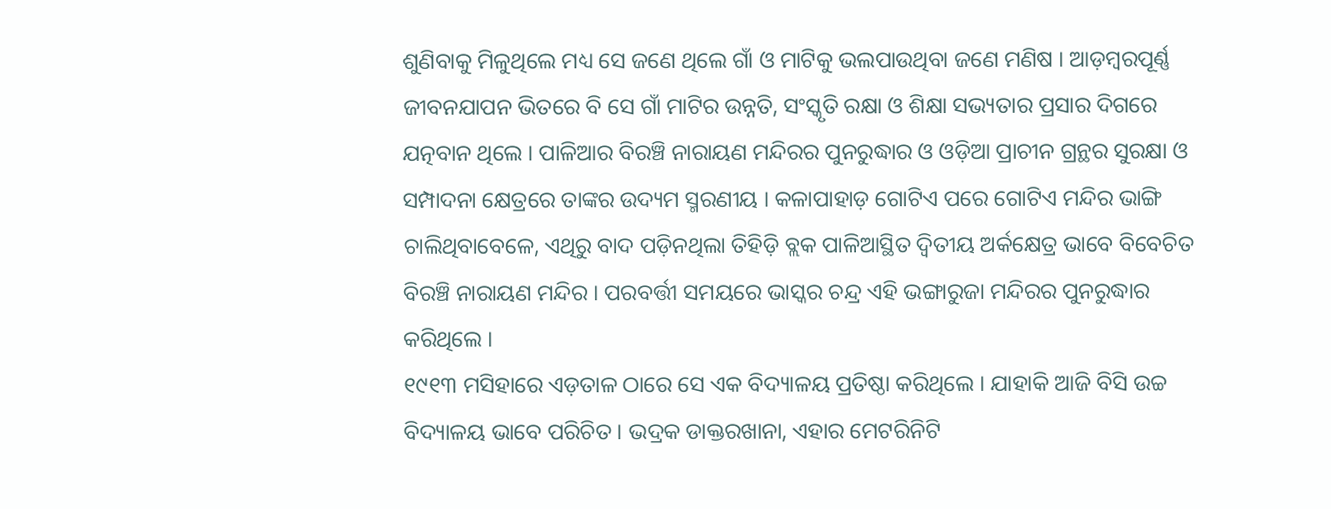ଶୁଣିବାକୁ ମିଳୁଥିଲେ ମଧ୍ୟ ସେ ଜଣେ ଥିଲେ ଗାଁ ଓ ମାଟିକୁ ଭଲପାଉଥିବା ଜଣେ ମଣିଷ । ଆଡ଼ମ୍ବରପୂର୍ଣ୍ଣ ଜୀବନଯାପନ ଭିତରେ ବି ସେ ଗାଁ ମାଟିର ଉନ୍ନତି, ସଂସ୍କୃତି ରକ୍ଷା ଓ ଶିକ୍ଷା ସଭ୍ୟତାର ପ୍ରସାର ଦିଗରେ ଯତ୍ନବାନ ଥିଲେ । ପାଳିଆର ବିରଞ୍ଚି ନାରାୟଣ ମନ୍ଦିରର ପୁନରୁଦ୍ଧାର ଓ ଓଡ଼ିଆ ପ୍ରାଚୀନ ଗ୍ରନ୍ଥର ସୁରକ୍ଷା ଓ ସମ୍ପାଦନା କ୍ଷେତ୍ରରେ ତାଙ୍କର ଉଦ୍ୟମ ସ୍ମରଣୀୟ । କଳାପାହାଡ଼ ଗୋଟିଏ ପରେ ଗୋଟିଏ ମନ୍ଦିର ଭାଙ୍ଗି ଚାଲିଥିବାବେଳେ, ଏଥିରୁ ବାଦ ପଡ଼ିନଥିଲା ତିହିଡ଼ି ବ୍ଲକ ପାଳିଆସ୍ଥିତ ଦ୍ୱିତୀୟ ଅର୍କକ୍ଷେତ୍ର ଭାବେ ବିବେଚିତ ବିରଞ୍ଚି ନାରାୟଣ ମନ୍ଦିର । ପରବର୍ତ୍ତୀ ସମୟରେ ଭାସ୍କର ଚନ୍ଦ୍ର ଏହି ଭଙ୍ଗାରୁଜା ମନ୍ଦିରର ପୁନରୁଦ୍ଧାର କରିଥିଲେ ।
୧୯୧୩ ମସିହାରେ ଏଡ଼ତାଳ ଠାରେ ସେ ଏକ ବିଦ୍ୟାଳୟ ପ୍ରତିଷ୍ଠା କରିଥିଲେ । ଯାହାକି ଆଜି ବିସି ଉଚ୍ଚ ବିଦ୍ୟାଳୟ ଭାବେ ପରିଚିତ । ଭଦ୍ରକ ଡାକ୍ତରଖାନା, ଏହାର ମେଟରିନିଟି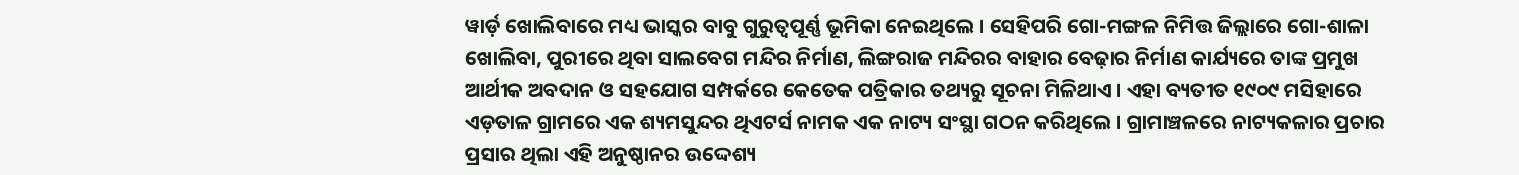ୱାର୍ଡ଼ ଖୋଲିବାରେ ମଧ୍ୟ ଭାସ୍କର ବାବୁ ଗୁରୁତ୍ୱପୂର୍ଣ୍ଣ ଭୂମିକା ନେଇଥିଲେ । ସେହିପରି ଗୋ-ମଙ୍ଗଳ ନିମିତ୍ତ ଜିଲ୍ଲାରେ ଗୋ-ଶାଳା ଖୋଲିବା, ପୁରୀରେ ଥିବା ସାଲବେଗ ମନ୍ଦିର ନିର୍ମାଣ, ଲିଙ୍ଗରାଜ ମନ୍ଦିରର ବାହାର ବେଢ଼ାର ନିର୍ମାଣ କାର୍ଯ୍ୟରେ ତାଙ୍କ ପ୍ରମୁଖ ଆର୍ଥୀକ ଅବଦାନ ଓ ସହଯୋଗ ସମ୍ପର୍କରେ କେତେକ ପତ୍ରିକାର ତଥ୍ୟରୁ ସୂଚନା ମିଳିଥାଏ । ଏହା ବ୍ୟତୀତ ୧୯୦୯ ମସିହାରେ ଏଡ଼ତାଳ ଗ୍ରାମରେ ଏକ ଶ୍ୟମସୁନ୍ଦର ଥିଏଟର୍ସ ନାମକ ଏକ ନାଟ୍ୟ ସଂସ୍ଥା ଗଠନ କରିଥିଲେ । ଗ୍ରାମାଞ୍ଚଳରେ ନାଟ୍ୟକଳାର ପ୍ରଚାର ପ୍ରସାର ଥିଲା ଏହି ଅନୁଷ୍ଠାନର ଉଦ୍ଦେଶ୍ୟ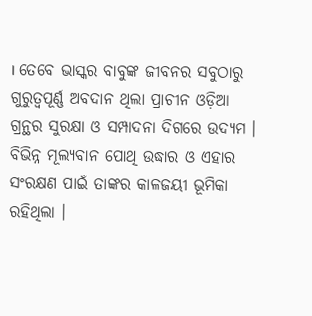। ତେବେ ଭାସ୍କର ବାବୁଙ୍କ ଜୀବନର ସବୁଠାରୁ ଗୁରୁତ୍ୱପୂର୍ଣ୍ଣ ଅବଦାନ ଥିଲା ପ୍ରାଚୀନ ଓଡ଼ିଆ ଗ୍ରନ୍ଥର ସୁରକ୍ଷା ଓ ସମ୍ପାଦନା ଦିଗରେ ଉଦ୍ୟମ । ବିଭିନ୍ନ ମୂଲ୍ୟବାନ ପୋଥି ଉଦ୍ଧାର ଓ ଏହାର ସଂରକ୍ଷଣ ପାଇଁ ତାଙ୍କର କାଳଜୟୀ ଭୂମିକା ରହିଥିଲା ।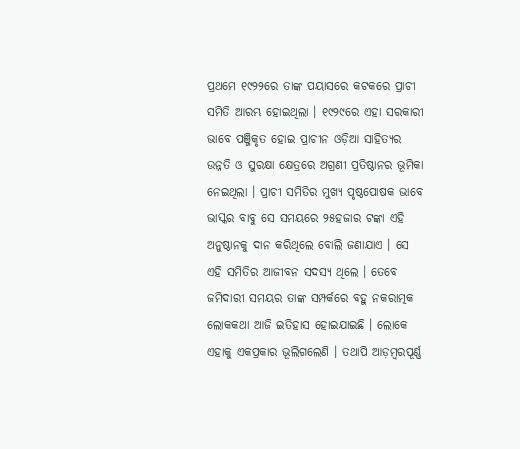ପ୍ରଥମେ ୧୯୨୨ରେ ତାଙ୍କ ପୟାସରେ କଟକରେ ପ୍ରାଚୀ ସମିତି ଆରମ୍ଭ ହୋଇଥିଲା । ୧୯୨୯ରେ ଏହା ସରକାରୀ ଭାବେ ପଞ୍ଜିକୃତ ହୋଇ ପ୍ରାଚୀନ ଓଡ଼ିଆ ସାହିତ୍ୟର ଉନ୍ନତି ଓ ସୁରକ୍ଷା କ୍ଷେତ୍ରରେ ଅଗ୍ରଣୀ ପ୍ରତିଷ୍ଠାନର ଭୂମିକା ନେଇଥିଲା । ପ୍ରାଚୀ ସମିତିର ମୁଖ୍ୟ ପୃଷ୍ଠପୋଷକ ଭାବେ ଭାସ୍କର ବାବୁ ସେ ସମୟରେ ୨୫ହଜାର ଟଙ୍କା ଏହି ଅନୁଷ୍ଠାନକୁ ଦାନ କରିଥିଲେ ବୋଲି ଜଣାଯାଏ । ସେ ଏହି ସମିତିର ଆଜୀବନ ସଦସ୍ୟ ଥିଲେ । ତେବେ ଜମିଦାରୀ ସମୟର ତାଙ୍କ ସମ୍ପର୍କରେ ବହୁ ନକରାତ୍ମକ ଲୋକକଥା ଆଜି ଇତିହାସ ହୋଇଯାଇଛି । ଲୋକେ ଏହାକୁ ଏକପ୍ରକାର ଭୂଲିଗଲେଣି । ତଥାପି ଆଡ଼ମ୍ବରପୂର୍ଣ୍ଣ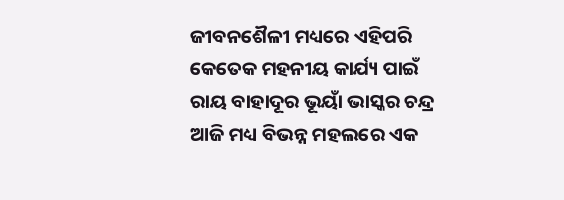ଜୀବନଶୈଳୀ ମଧ୍ୟରେ ଏହିପରି କେତେକ ମହନୀୟ କାର୍ଯ୍ୟ ପାଇଁ ରାୟ ବାହାଦୂର ଭୂୟାଁ ଭାସ୍କର ଚନ୍ଦ୍ର ଆଜି ମଧ୍ୟ ବିଭନ୍ନ ମହଲରେ ଏକ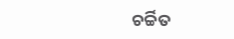ଚର୍ଚ୍ଚିତ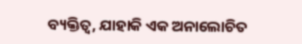ବ୍ୟକ୍ତିତ୍ୱ, ଯାହାକି ଏକ ଅନାଲୋଚିତ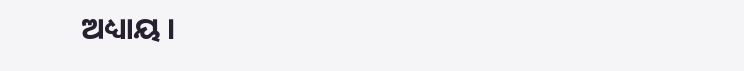ଅଧ୍ୟାୟ ।